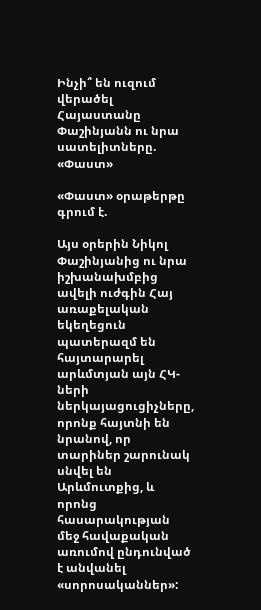Ինչի՞ են ուզում վերածել Հայաստանը Փաշինյանն ու նրա սատելիտները. «Փաստ»

«Փաստ» օրաթերթը գրում է.

Այս օրերին Նիկոլ Փաշինյանից ու նրա իշխանախմբից ավելի ուժգին Հայ առաքելական եկեղեցուն պատերազմ են հայտարարել արևմտյան այն ՀԿ-ների ներկայացուցիչները, որոնք հայտնի են նրանով, որ տարիներ շարունակ սնվել են Արևմուտքից, և որոնց հասարակության մեջ հավաքական առումով ընդունված է անվանել «սորոսականներ»: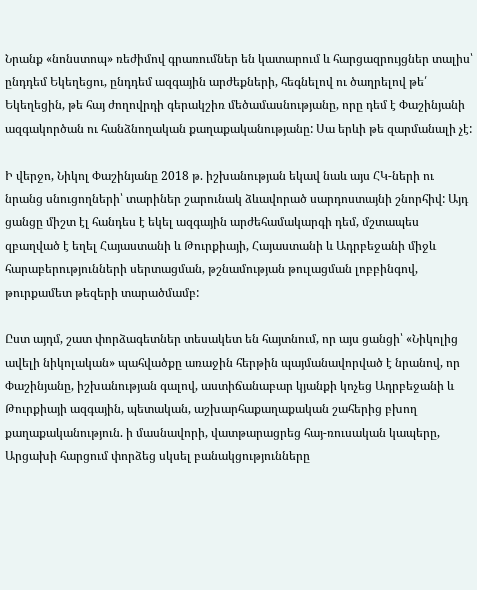Նրանք «նոնստոպ» ռեժիմով գրառումներ են կատարում և հարցազրույցներ տալիս՝ ընդդեմ Եկեղեցու, ընդդեմ ազգային արժեքների, հեգնելով ու ծաղրելով թե՛ Եկեղեցին, թե հայ ժողովրդի գերակշիռ մեծամասնությանը, որը դեմ է Փաշինյանի ազգակործան ու հանձնողական քաղաքականությանը: Սա երևի թե զարմանալի չէ:

Ի վերջո, Նիկոլ Փաշինյանը 2018 թ. իշխանության եկավ նաև այս ՀԿ-ների ու նրանց սնուցողների՝ տարիներ շարունակ ձևավորած սարդոստայնի շնորհիվ: Այդ ցանցը միշտ էլ հանդես է եկել ազգային արժեհամակարգի դեմ, մշտապես զբաղված է եղել Հայաստանի և Թուրքիայի, Հայաստանի և Ադրբեջանի միջև հարաբերությունների սերտացման, թշնամության թուլացման լոբբինգով, թուրքամետ թեզերի տարածմամբ:

Ըստ այդմ, շատ փորձագետներ տեսակետ են հայտնում, որ այս ցանցի՝ «Նիկոլից ավելի նիկոլական» պահվածքը առաջին հերթին պայմանավորված է նրանով, որ Փաշինյանը, իշխանության գալով, աստիճանաբար կյանքի կոչեց Ադրբեջանի և Թուրքիայի ազգային, պետական, աշխարհաքաղաքական շահերից բխող քաղաքականություն. ի մասնավորի, վատթարացրեց հայ-ռուսական կապերը, Արցախի հարցում փորձեց սկսել բանակցությունները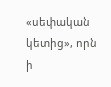«սեփական կետից», որն ի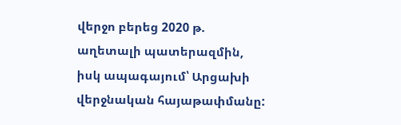վերջո բերեց 2020 թ. աղետալի պատերազմին, իսկ ապագայում՝ Արցախի վերջնական հայաթափմանը: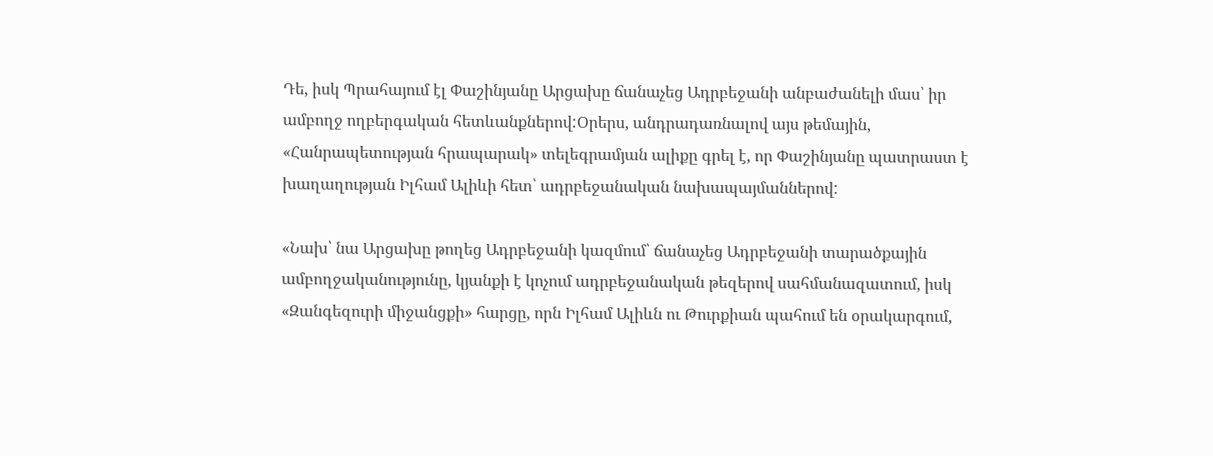Դե, իսկ Պրահայում էլ Փաշինյանը Արցախը ճանաչեց Ադրբեջանի անբաժանելի մաս՝ իր ամբողջ ողբերգական հետևանքներով:Օրերս, անդրադառնալով այս թեմային, «Հանրապետության հրապարակ» տելեգրամյան ալիքը գրել է, որ Փաշինյանը պատրաստ է խաղաղության Իլհամ Ալիևի հետ՝ ադրբեջանական նախապայմաններով:

«Նախ՝ նա Արցախը թողեց Ադրբեջանի կազմում՝ ճանաչեց Ադրբեջանի տարածքային ամբողջականությունը, կյանքի է կոչում ադրբեջանական թեզերով սահմանազատում, իսկ «Զանգեզուրի միջանցքի» հարցը, որն Իլհամ Ալիևն ու Թուրքիան պահում են օրակարգում,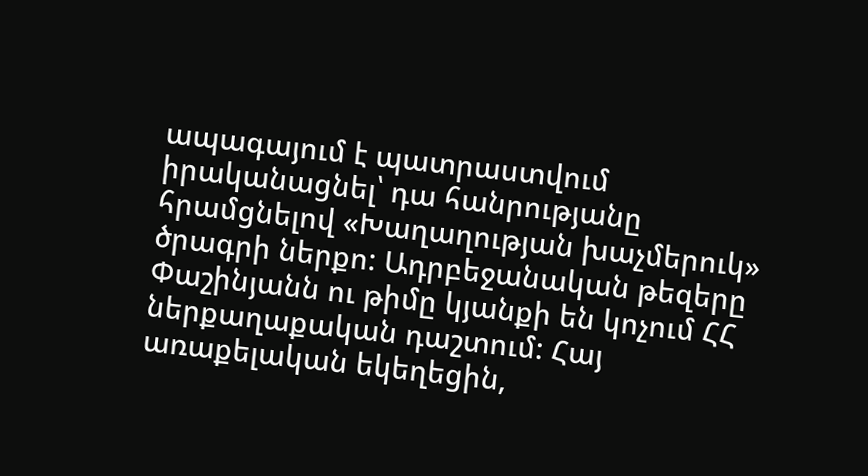ապագայում է պատրաստվում իրականացնել՝ դա հանրությանը հրամցնելով «Խաղաղության խաչմերուկ» ծրագրի ներքո: Ադրբեջանական թեզերը Փաշինյանն ու թիմը կյանքի են կոչում ՀՀ ներքաղաքական դաշտում: Հայ առաքելական եկեղեցին,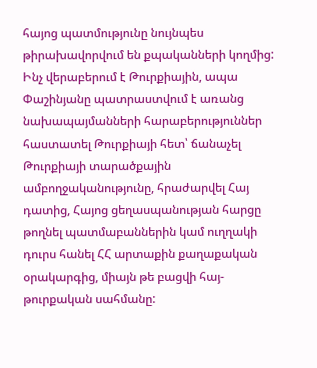հայոց պատմությունը նույնպես թիրախավորվում են քպականների կողմից: Ինչ վերաբերում է Թուրքիային, ապա Փաշինյանը պատրաստվում է առանց նախապայմանների հարաբերություններ հաստատել Թուրքիայի հետ՝ ճանաչել Թուրքիայի տարածքային ամբողջականությունը, հրաժարվել Հայ դատից, Հայոց ցեղասպանության հարցը թողնել պատմաբաններին կամ ուղղակի դուրս հանել ՀՀ արտաքին քաղաքական օրակարգից, միայն թե բացվի հայ-թուրքական սահմանը: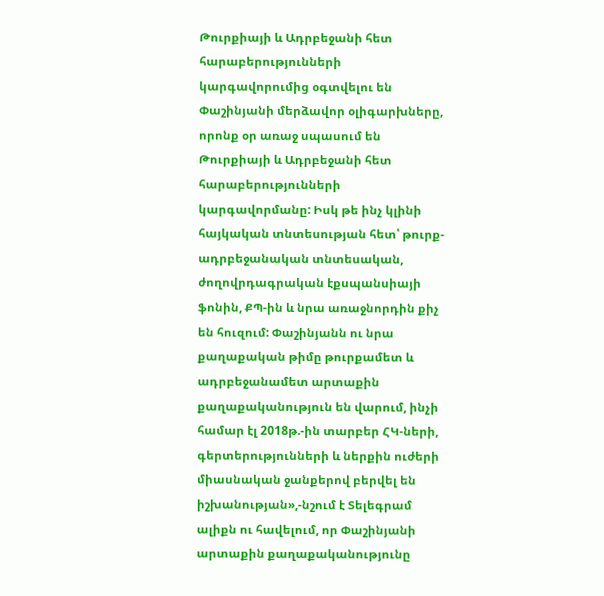Թուրքիայի և Ադրբեջանի հետ հարաբերությունների կարգավորումից օգտվելու են Փաշինյանի մերձավոր օլիգարխները, որոնք օր առաջ սպասում են Թուրքիայի և Ադրբեջանի հետ հարաբերությունների կարգավորմանը: Իսկ թե ինչ կլինի հայկական տնտեսության հետ՝ թուրք-ադրբեջանական տնտեսական, ժողովրդագրական էքսպանսիայի ֆոնին, ՔՊ-ին և նրա առաջնորդին քիչ են հուզում: Փաշինյանն ու նրա քաղաքական թիմը թուրքամետ և ադրբեջանամետ արտաքին քաղաքականություն են վարում, ինչի համար էլ 2018թ.-ին տարբեր ՀԿ-ների, գերտերությունների և ներքին ուժերի միասնական ջանքերով բերվել են իշխանության»,-նշում է Տելեգրամ ալիքն ու հավելում, որ Փաշինյանի արտաքին քաղաքականությունը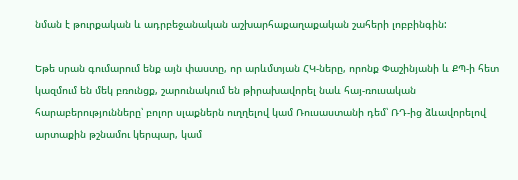նման է թուրքական և ադրբեջանական աշխարհաքաղաքական շահերի լոբբինգին:

Եթե սրան գումարում ենք այն փաստը, որ արևմտյան ՀԿ-ները, որոնք Փաշինյանի և ՔՊ-ի հետ կազմում են մեկ բռունցք, շարունակում են թիրախավորել նաև հայ-ռուսական հարաբերությունները՝ բոլոր սլաքներն ուղղելով կամ Ռուսաստանի դեմ՝ ՌԴ-ից ձևավորելով արտաքին թշնամու կերպար, կամ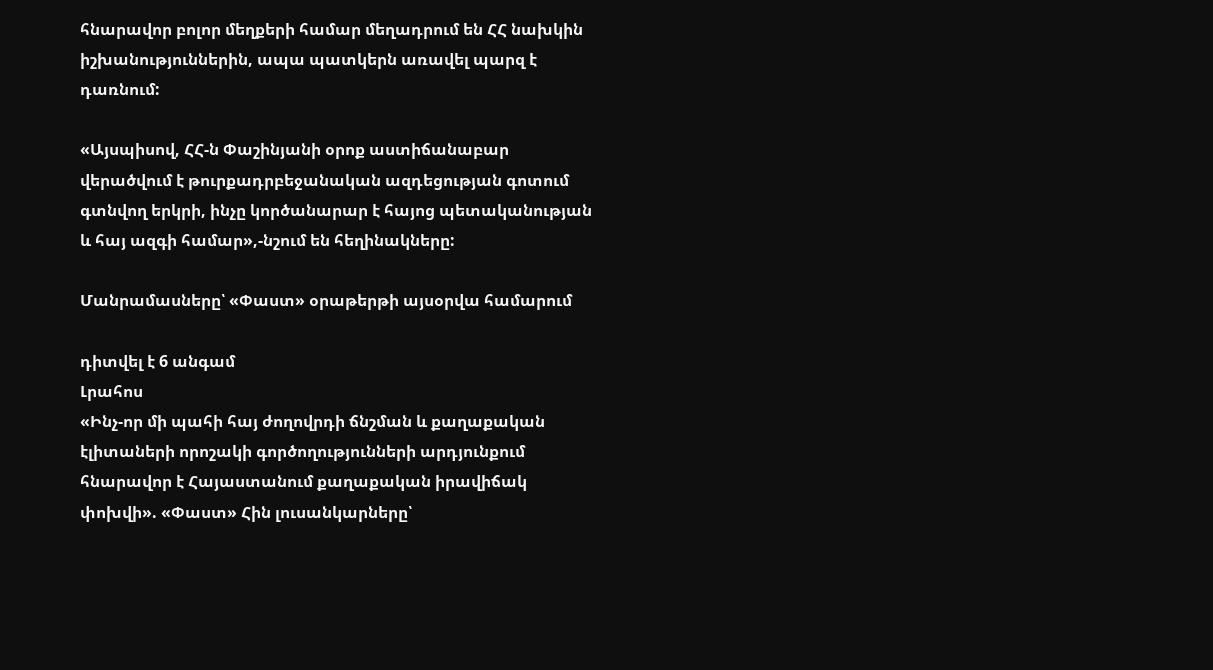հնարավոր բոլոր մեղքերի համար մեղադրում են ՀՀ նախկին իշխանություններին, ապա պատկերն առավել պարզ է դառնում:

«Այսպիսով, ՀՀ-ն Փաշինյանի օրոք աստիճանաբար վերածվում է թուրքադրբեջանական ազդեցության գոտում գտնվող երկրի, ինչը կործանարար է հայոց պետականության և հայ ազգի համար»,-նշում են հեղինակները:

Մանրամասները՝ «Փաստ» օրաթերթի այսօրվա համարում

դիտվել է 6 անգամ
Լրահոս
«Ինչ-որ մի պահի հայ ժողովրդի ճնշման և քաղաքական էլիտաների որոշակի գործողությունների արդյունքում հնարավոր է Հայաստանում քաղաքական իրավիճակ փոխվի». «Փաստ» Հին լուսանկարները՝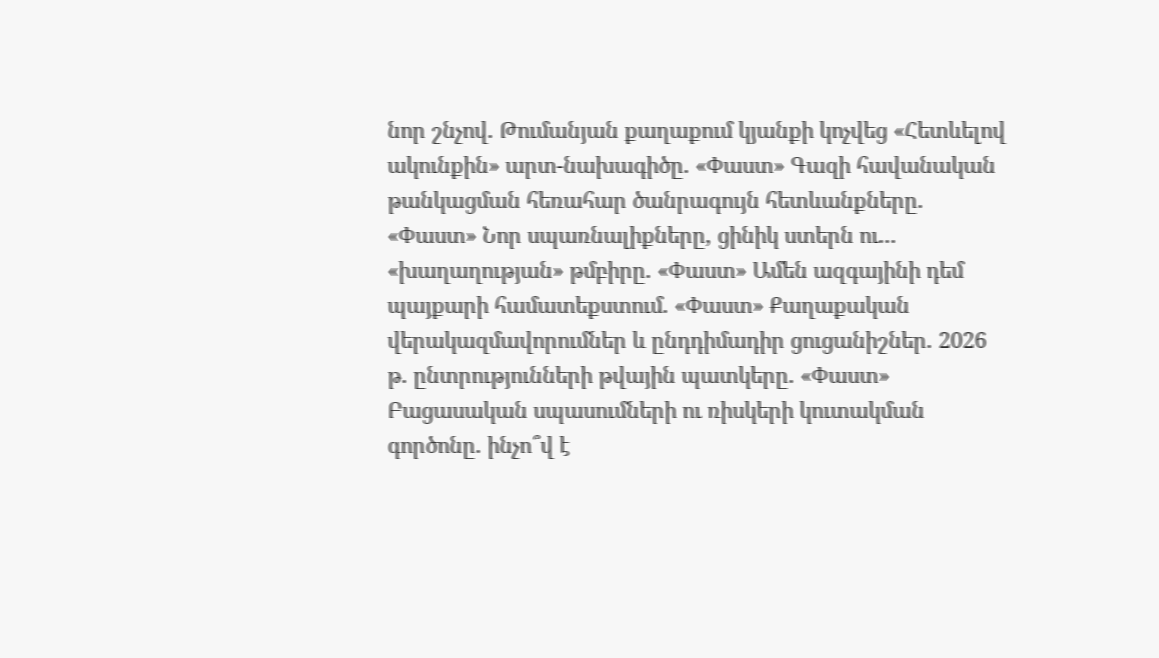նոր շնչով. Թումանյան քաղաքում կյանքի կոչվեց «Հետևելով ակունքին» արտ-նախագիծը. «Փաստ» Գազի հավանական թանկացման հեռահար ծանրագույն հետևանքները. «Փաստ» Նոր սպառնալիքները, ցինիկ ստերն ու... «խաղաղության» թմբիրը. «Փաստ» Ամեն ազգայինի դեմ պայքարի համատեքստում. «Փաստ» Քաղաքական վերակազմավորումներ և ընդդիմադիր ցուցանիշներ. 2026 թ. ընտրությունների թվային պատկերը. «Փաստ» Բացասական սպասումների ու ռիսկերի կուտակման գործոնը. ինչո՞վ է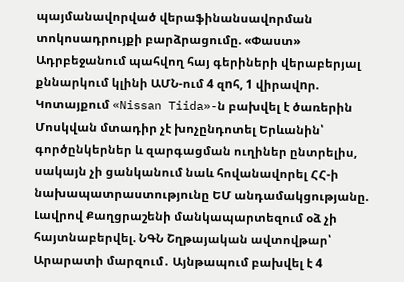պայմանավորված վերաֆինանսավորման տոկոսադրույքի բարձրացումը. «Փաստ» Ադրբեջանում պահվող հայ գերիների վերաբերյալ քննարկում կլինի ԱՄՆ-ում 4 զnհ, 1 վիրավnր. Կոտայքում «Nissan Tiida»-ն բախվել է ծառերին Մոսկվան մտադիր չէ խոչընդոտել Երևանին՝ գործընկերներ և զարգացման ուղիներ ընտրելիս, սակայն չի ցանկանում նաև հովանավորել ՀՀ-ի նախապատրաստությունը ԵՄ անդամակցությանը. Լավրով Քաղցրաշենի մանկապարտեզում օձ չի հայտնաբերվել. ՆԳՆ Շղթայական ավտովթար՝ Արարատի մարզում․ Այնթապում բախվել է 4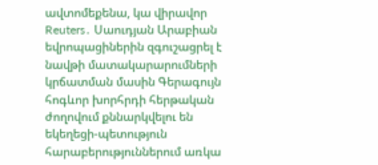ավտոմեքենա, կա վիրավոր Reuters․ Սաուդյան Արաբիան եվրոպացիներին զգուշացրել է նավթի մատակարարումների կրճատման մասին Գերագույն հոգևոր խորհրդի հերթական ժողովում քննարկվելու են եկեղեցի-պետություն հարաբերություններում առկա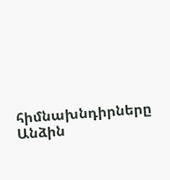հիմնախնդիրները Անձին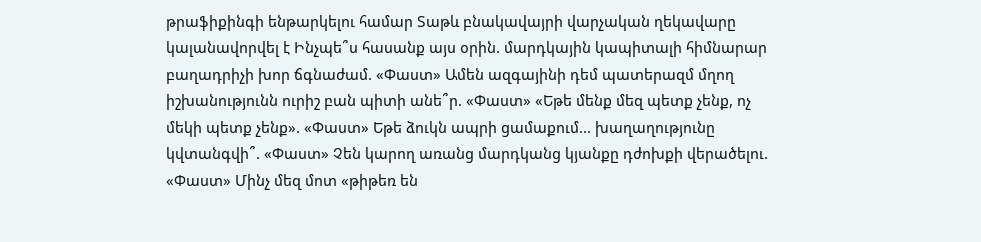թրաֆիքինգի ենթարկելու համար Տաթև բնակավայրի վարչական ղեկավարը կալանավորվել է Ինչպե՞ս հասանք այս օրին. մարդկային կապիտալի հիմնարար բաղադրիչի խոր ճգնաժամ. «Փաստ» Ամեն ազգայինի դեմ պատերազմ մղող իշխանությունն ուրիշ բան պիտի անե՞ր. «Փաստ» «Եթե մենք մեզ պետք չենք, ոչ մեկի պետք չենք». «Փաստ» Եթե ձուկն ապրի ցամաքում... խաղաղությունը կվտանգվի՞. «Փաստ» Չեն կարող առանց մարդկանց կյանքը դժոխքի վերածելու. «Փաստ» Մինչ մեզ մոտ «թիթեռ են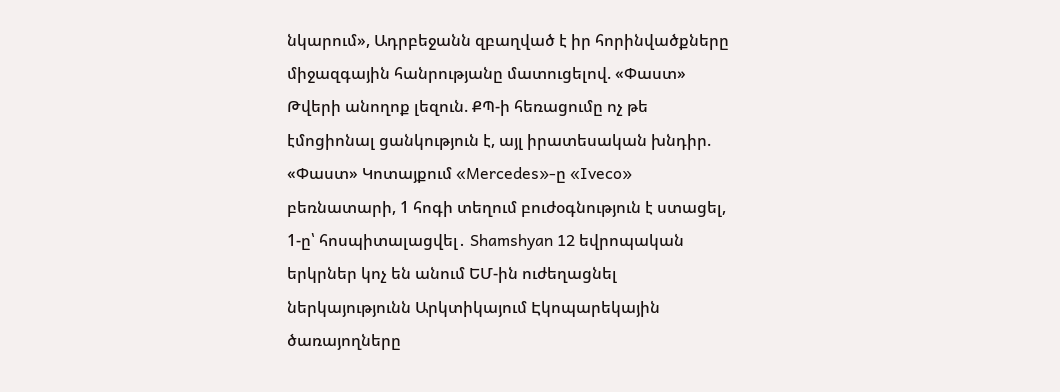նկարում», Ադրբեջանն զբաղված է իր հորինվածքները միջազգային հանրությանը մատուցելով. «Փաստ» Թվերի անողոք լեզուն. ՔՊ-ի հեռացումը ոչ թե էմոցիոնալ ցանկություն է, այլ իրատեսական խնդիր. «Փաստ» Կոտայքում «Mercedes»-ը «Iveco» բեռնատարի, 1 հոգի տեղում բուժօգնություն է ստացել, 1-ը՝ հոսպիտալացվել․ Shamshyan 12 եվրոպական երկրներ կոչ են անում ԵՄ-ին ուժեղացնել ներկայությունն Արկտիկայում Էկոպարեկային ծառայողները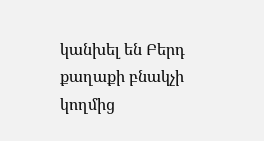կանխել են Բերդ քաղաքի բնակչի կողմից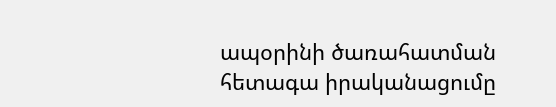ապօրինի ծառահատման հետագա իրականացումը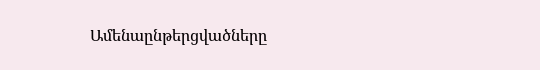Ամենաընթերցվածները